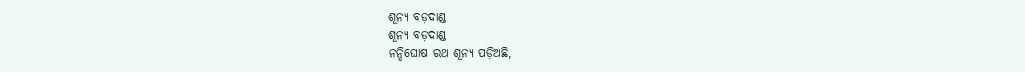ଶୂନ୍ୟ ବଡ଼ଦାଣ୍ଡ
ଶୂନ୍ୟ ବଡ଼ଦାଣ୍ଡ
ନନ୍ଦିଘୋଷ ରଥ ଶୂନ୍ୟ ପଡ଼ିଅଛି,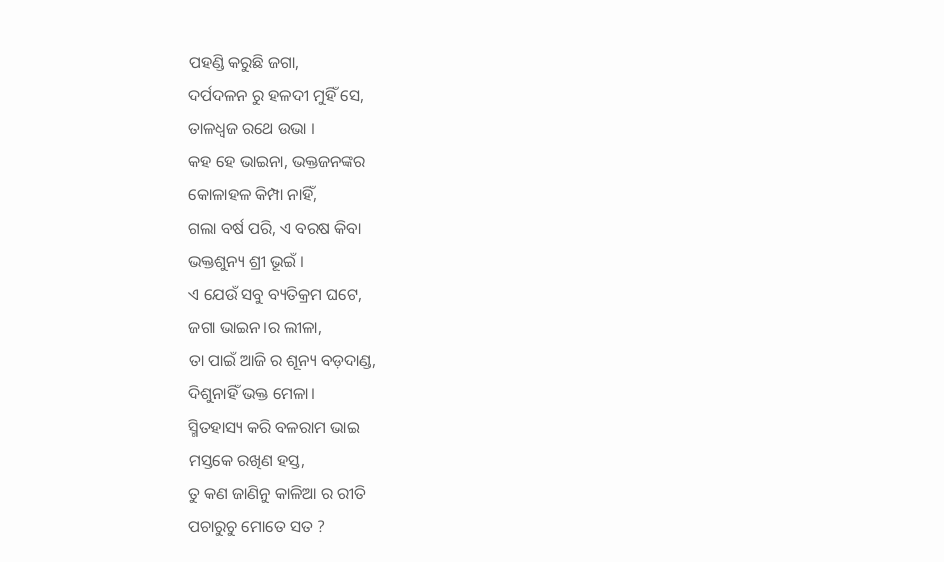ପହଣ୍ଡି କରୁଛି ଜଗା,
ଦର୍ପଦଳନ ରୁ ହଳଦୀ ମୁହିଁ ସେ,
ତାଳଧ୍ଵଜ ରଥେ ଉଭା ।
କହ ହେ ଭାଇନା, ଭକ୍ତଜନଙ୍କର
କୋଳାହଳ କିମ୍ପା ନାହିଁ,
ଗଲା ବର୍ଷ ପରି, ଏ ବରଷ କିବା
ଭକ୍ତଶୁନ୍ୟ ଶ୍ରୀ ଭୂଇଁ ।
ଏ ଯେଉଁ ସବୁ ବ୍ୟତିକ୍ରମ ଘଟେ,
ଜଗା ଭାଇନ।ର ଲୀଳା,
ତା ପାଇଁ ଆଜି ର ଶୂନ୍ୟ ବଡ଼ଦାଣ୍ଡ,
ଦିଶୁନାହିଁ ଭକ୍ତ ମେଳା।
ସ୍ମିତହାସ୍ୟ କରି ବଳରାମ ଭାଇ
ମସ୍ତକେ ରଖିଣ ହସ୍ତ,
ତୁ କଣ ଜାଣିନୁ କାଳିଆ ର ରୀତି
ପଚାରୁଚୁ ମୋତେ ସତ ?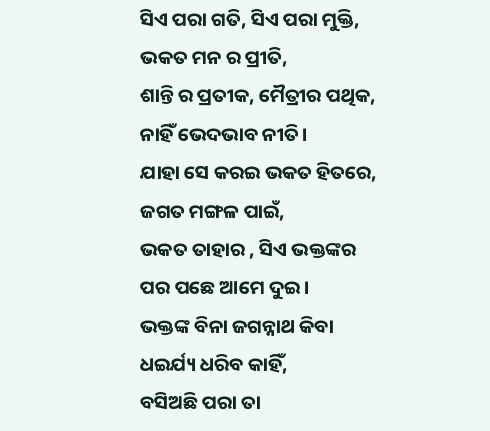ସିଏ ପରା ଗତି, ସିଏ ପରା ମୁକ୍ତି,
ଭକତ ମନ ର ପ୍ରୀତି,
ଶାନ୍ତି ର ପ୍ରତୀକ, ମୈତ୍ରୀର ପଥିକ,
ନାହିଁ ଭେଦଭାବ ନୀତି।
ଯାହା ସେ କରଇ ଭକତ ହିତରେ,
ଜଗତ ମଙ୍ଗଳ ପାଇଁ,
ଭକତ ତାହାର , ସିଏ ଭକ୍ତଙ୍କର
ପର ପଛେ ଆମେ ଦୁଇ।
ଭକ୍ତଙ୍କ ବିନା ଜଗନ୍ନାଥ କିବା
ଧଇର୍ଯ୍ୟ ଧରିବ କାହିଁ,
ବସିଅଛି ପରା ତା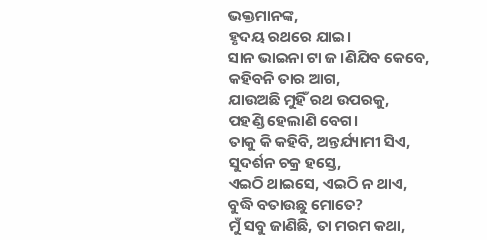ଭକ୍ତମାନଙ୍କ,
ହୃଦୟ ରଥରେ ଯାଇ।
ସାନ ଭାଇନା ଟା ଜ।ଣିଯିବ କେବେ,
କହିବନି ତାର ଆଗ,
ଯାଉଅଛି ମୁହିଁ ରଥ ଉପରକୁ,
ପହଣ୍ଡି ହେଲାଣି ବେଗ।
ତାକୁ କି କହିବି, ଅନ୍ତର୍ଯ୍ୟାମୀ ସିଏ,
ସୁଦର୍ଶନ ଚକ୍ର ହସ୍ତେ,
ଏଇଠି ଥାଇସେ, ଏଇଠି ନ ଥାଏ,
ବୁଦ୍ଧି ବତାଉଛୁ ମୋତେ?
ମୁଁ ସବୁ ଜାଣିଛି, ତା ମରମ କଥା,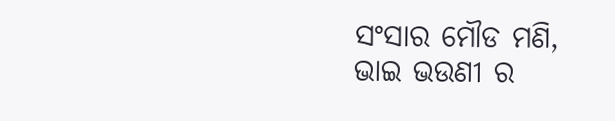ସଂସାର ମୌଡ ମଣି,
ଭାଇ ଭଉଣୀ ର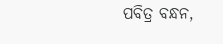ପବିତ୍ର ବନ୍ଧନ,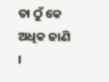ତା ଠୁଁ କେ ଅଧିକ ଜାଣି ।